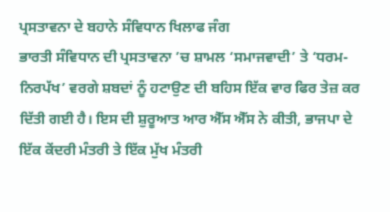ਪ੍ਰਸਤਾਵਨਾ ਦੇ ਬਹਾਨੇ ਸੰਵਿਧਾਨ ਖਿਲਾਫ ਜੰਗ
ਭਾਰਤੀ ਸੰਵਿਧਾਨ ਦੀ ਪ੍ਰਸਤਾਵਨਾ ’ਚ ਸ਼ਾਮਲ ‘ਸਮਾਜਵਾਦੀ’ ਤੇ ‘ਧਰਮ-ਨਿਰਪੱਖ’ ਵਰਗੇ ਸ਼ਬਦਾਂ ਨੂੰ ਹਟਾਉਣ ਦੀ ਬਹਿਸ ਇੱਕ ਵਾਰ ਫਿਰ ਤੇਜ਼ ਕਰ ਦਿੱਤੀ ਗਈ ਹੈ। ਇਸ ਦੀ ਸ਼ੁਰੂਆਤ ਆਰ ਐੱਸ ਐੱਸ ਨੇ ਕੀਤੀ, ਭਾਜਪਾ ਦੇ ਇੱਕ ਕੇਂਦਰੀ ਮੰਤਰੀ ਤੇ ਇੱਕ ਮੁੱਖ ਮੰਤਰੀ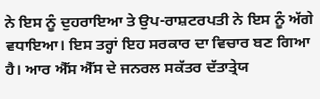ਨੇ ਇਸ ਨੂੰ ਦੁਹਰਾਇਆ ਤੇ ਉਪ-ਰਾਸ਼ਟਰਪਤੀ ਨੇ ਇਸ ਨੂੰ ਅੱਗੇ ਵਧਾਇਆ। ਇਸ ਤਰ੍ਹਾਂ ਇਹ ਸਰਕਾਰ ਦਾ ਵਿਚਾਰ ਬਣ ਗਿਆ ਹੈ। ਆਰ ਐੱਸ ਐੱਸ ਦੇ ਜਨਰਲ ਸਕੱਤਰ ਦੱਤਾਤ੍ਰੇਯ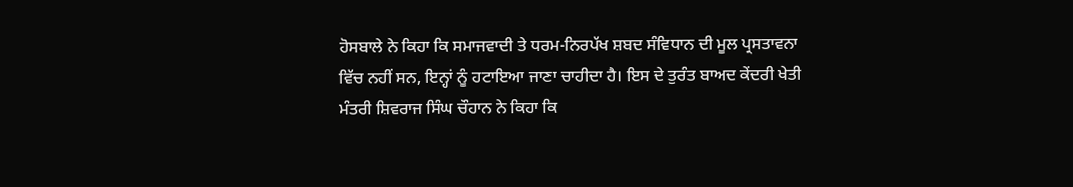ਹੋਸਬਾਲੇ ਨੇ ਕਿਹਾ ਕਿ ਸਮਾਜਵਾਦੀ ਤੇ ਧਰਮ-ਨਿਰਪੱਖ ਸ਼ਬਦ ਸੰਵਿਧਾਨ ਦੀ ਮੂਲ ਪ੍ਰਸਤਾਵਨਾ ਵਿੱਚ ਨਹੀਂ ਸਨ, ਇਨ੍ਹਾਂ ਨੂੰ ਹਟਾਇਆ ਜਾਣਾ ਚਾਹੀਦਾ ਹੈ। ਇਸ ਦੇ ਤੁਰੰਤ ਬਾਅਦ ਕੇਂਦਰੀ ਖੇਤੀ ਮੰਤਰੀ ਸ਼ਿਵਰਾਜ ਸਿੰਘ ਚੌਹਾਨ ਨੇ ਕਿਹਾ ਕਿ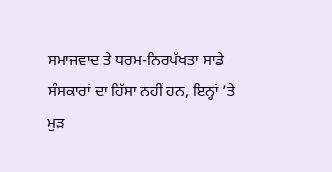ਸਮਾਜਵਾਦ ਤੇ ਧਰਮ-ਨਿਰਪੱਖਤਾ ਸਾਡੇ ਸੰਸਕਾਰਾਂ ਦਾ ਹਿੱਸਾ ਨਹੀਂ ਹਨ, ਇਨ੍ਹਾਂ ’ਤੇ ਮੁੜ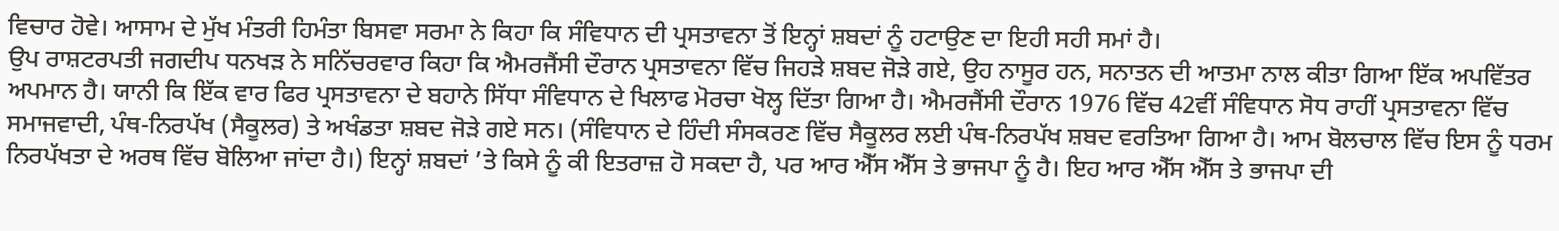ਵਿਚਾਰ ਹੋਵੇ। ਆਸਾਮ ਦੇ ਮੁੱਖ ਮੰਤਰੀ ਹਿਮੰਤਾ ਬਿਸਵਾ ਸਰਮਾ ਨੇ ਕਿਹਾ ਕਿ ਸੰਵਿਧਾਨ ਦੀ ਪ੍ਰਸਤਾਵਨਾ ਤੋਂ ਇਨ੍ਹਾਂ ਸ਼ਬਦਾਂ ਨੂੰ ਹਟਾਉਣ ਦਾ ਇਹੀ ਸਹੀ ਸਮਾਂ ਹੈ।
ਉਪ ਰਾਸ਼ਟਰਪਤੀ ਜਗਦੀਪ ਧਨਖੜ ਨੇ ਸਨਿੱਚਰਵਾਰ ਕਿਹਾ ਕਿ ਐਮਰਜੈਂਸੀ ਦੌਰਾਨ ਪ੍ਰਸਤਾਵਨਾ ਵਿੱਚ ਜਿਹੜੇ ਸ਼ਬਦ ਜੋੜੇ ਗਏ, ਉਹ ਨਾਸੂਰ ਹਨ, ਸਨਾਤਨ ਦੀ ਆਤਮਾ ਨਾਲ ਕੀਤਾ ਗਿਆ ਇੱਕ ਅਪਵਿੱਤਰ ਅਪਮਾਨ ਹੈ। ਯਾਨੀ ਕਿ ਇੱਕ ਵਾਰ ਫਿਰ ਪ੍ਰਸਤਾਵਨਾ ਦੇ ਬਹਾਨੇ ਸਿੱਧਾ ਸੰਵਿਧਾਨ ਦੇ ਖਿਲਾਫ ਮੋਰਚਾ ਖੋਲ੍ਹ ਦਿੱਤਾ ਗਿਆ ਹੈ। ਐਮਰਜੈਂਸੀ ਦੌਰਾਨ 1976 ਵਿੱਚ 42ਵੀਂ ਸੰਵਿਧਾਨ ਸੋਧ ਰਾਹੀਂ ਪ੍ਰਸਤਾਵਨਾ ਵਿੱਚ ਸਮਾਜਵਾਦੀ, ਪੰਥ-ਨਿਰਪੱਖ (ਸੈਕੂਲਰ) ਤੇ ਅਖੰਡਤਾ ਸ਼ਬਦ ਜੋੜੇ ਗਏ ਸਨ। (ਸੰਵਿਧਾਨ ਦੇ ਹਿੰਦੀ ਸੰਸਕਰਣ ਵਿੱਚ ਸੈਕੂਲਰ ਲਈ ਪੰਥ-ਨਿਰਪੱਖ ਸ਼ਬਦ ਵਰਤਿਆ ਗਿਆ ਹੈ। ਆਮ ਬੋਲਚਾਲ ਵਿੱਚ ਇਸ ਨੂੰ ਧਰਮ ਨਿਰਪੱਖਤਾ ਦੇ ਅਰਥ ਵਿੱਚ ਬੋਲਿਆ ਜਾਂਦਾ ਹੈ।) ਇਨ੍ਹਾਂ ਸ਼ਬਦਾਂ ’ਤੇ ਕਿਸੇ ਨੂੰ ਕੀ ਇਤਰਾਜ਼ ਹੋ ਸਕਦਾ ਹੈ, ਪਰ ਆਰ ਐੱਸ ਐੱਸ ਤੇ ਭਾਜਪਾ ਨੂੰ ਹੈ। ਇਹ ਆਰ ਐੱਸ ਐੱਸ ਤੇ ਭਾਜਪਾ ਦੀ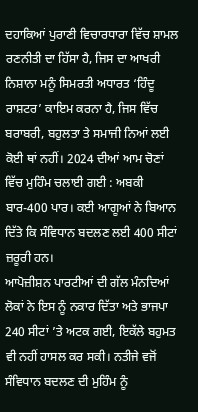ਦਹਾਕਿਆਂ ਪੁਰਾਣੀ ਵਿਚਾਰਧਾਰਾ ਵਿੱਚ ਸ਼ਾਮਲ ਰਣਨੀਤੀ ਦਾ ਹਿੱਸਾ ਹੈ, ਜਿਸ ਦਾ ਆਖਰੀ ਨਿਸ਼ਾਨਾ ਮਨੂੰ ਸਿਮਰਤੀ ਅਧਾਰਤ ‘ਹਿੰਦੂ ਰਾਸ਼ਟਰ’ ਕਾਇਮ ਕਰਨਾ ਹੈ, ਜਿਸ ਵਿੱਚ ਬਰਾਬਰੀ, ਬਹੁਲਤਾ ਤੇ ਸਮਾਜੀ ਨਿਆਂ ਲਈ ਕੋਈ ਥਾਂ ਨਹੀਂ। 2024 ਦੀਆਂ ਆਮ ਚੋਣਾਂ ਵਿੱਚ ਮੁਹਿੰਮ ਚਲਾਈ ਗਈ : ਅਬਕੀ ਬਾਰ-400 ਪਾਰ। ਕਈ ਆਗੂਆਂ ਨੇ ਬਿਆਨ ਦਿੱਤੇ ਕਿ ਸੰਵਿਧਾਨ ਬਦਲਣ ਲਈ 400 ਸੀਟਾਂ ਜ਼ਰੂਰੀ ਹਨ।
ਆਪੋਜ਼ੀਸ਼ਨ ਪਾਰਟੀਆਂ ਦੀ ਗੱਲ ਮੰਨਦਿਆਂ ਲੋਕਾਂ ਨੇ ਇਸ ਨੂੰ ਨਕਾਰ ਦਿੱਤਾ ਅਤੇ ਭਾਜਪਾ 240 ਸੀਟਾਂ ’ਤੇ ਅਟਕ ਗਈ, ਇਕੱਲੇ ਬਹੁਮਤ ਵੀ ਨਹੀਂ ਹਾਸਲ ਕਰ ਸਕੀ। ਨਤੀਜੇ ਵਜੋਂ ਸੰਵਿਧਾਨ ਬਦਲਣ ਦੀ ਮੁਹਿੰਮ ਨੂੰ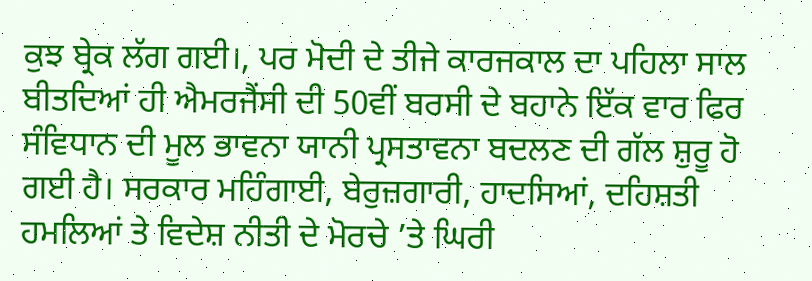ਕੁਝ ਬ੍ਰੇਕ ਲੱਗ ਗਈ।, ਪਰ ਮੋਦੀ ਦੇ ਤੀਜੇ ਕਾਰਜਕਾਲ ਦਾ ਪਹਿਲਾ ਸਾਲ ਬੀਤਦਿਆਂ ਹੀ ਐਮਰਜੈਂਸੀ ਦੀ 50ਵੀਂ ਬਰਸੀ ਦੇ ਬਹਾਨੇ ਇੱਕ ਵਾਰ ਫਿਰ ਸੰਵਿਧਾਨ ਦੀ ਮੂਲ ਭਾਵਨਾ ਯਾਨੀ ਪ੍ਰਸਤਾਵਨਾ ਬਦਲਣ ਦੀ ਗੱਲ ਸ਼ੁਰੂ ਹੋ ਗਈ ਹੈ। ਸਰਕਾਰ ਮਹਿੰਗਾਈ, ਬੇਰੁਜ਼ਗਾਰੀ, ਹਾਦਸਿਆਂ, ਦਹਿਸ਼ਤੀ ਹਮਲਿਆਂ ਤੇ ਵਿਦੇਸ਼ ਨੀਤੀ ਦੇ ਮੋਰਚੇ ’ਤੇ ਘਿਰੀ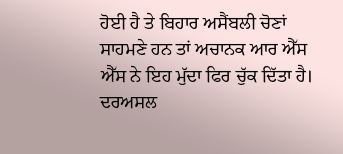ਹੋਈ ਹੈ ਤੇ ਬਿਹਾਰ ਅਸੈਂਬਲੀ ਚੋਣਾਂ ਸਾਹਮਣੇ ਹਨ ਤਾਂ ਅਚਾਨਕ ਆਰ ਐੱਸ ਐੱਸ ਨੇ ਇਹ ਮੁੱਦਾ ਫਿਰ ਚੁੱਕ ਦਿੱਤਾ ਹੈ। ਦਰਅਸਲ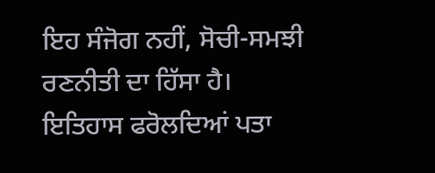ਇਹ ਸੰਜੋਗ ਨਹੀਂ, ਸੋਚੀ-ਸਮਝੀ ਰਣਨੀਤੀ ਦਾ ਹਿੱਸਾ ਹੈ।
ਇਤਿਹਾਸ ਫਰੋਲਦਿਆਂ ਪਤਾ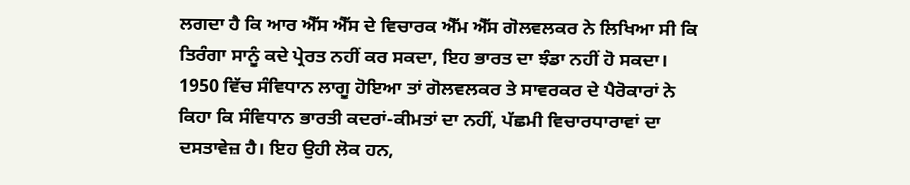ਲਗਦਾ ਹੈ ਕਿ ਆਰ ਐੱਸ ਐੱਸ ਦੇ ਵਿਚਾਰਕ ਐੱਮ ਐੱਸ ਗੋਲਵਲਕਰ ਨੇ ਲਿਖਿਆ ਸੀ ਕਿ ਤਿਰੰਗਾ ਸਾਨੂੰ ਕਦੇ ਪ੍ਰੇਰਤ ਨਹੀਂ ਕਰ ਸਕਦਾ, ਇਹ ਭਾਰਤ ਦਾ ਝੰਡਾ ਨਹੀਂ ਹੋ ਸਕਦਾ। 1950 ਵਿੱਚ ਸੰਵਿਧਾਨ ਲਾਗੂ ਹੋਇਆ ਤਾਂ ਗੋਲਵਲਕਰ ਤੇ ਸਾਵਰਕਰ ਦੇ ਪੈਰੋਕਾਰਾਂ ਨੇ ਕਿਹਾ ਕਿ ਸੰਵਿਧਾਨ ਭਾਰਤੀ ਕਦਰਾਂ-ਕੀਮਤਾਂ ਦਾ ਨਹੀਂ, ਪੱਛਮੀ ਵਿਚਾਰਧਾਰਾਵਾਂ ਦਾ ਦਸਤਾਵੇਜ਼ ਹੈ। ਇਹ ਉਹੀ ਲੋਕ ਹਨ,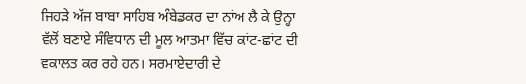ਜਿਹੜੇ ਅੱਜ ਬਾਬਾ ਸਾਹਿਬ ਅੰਬੇਡਕਰ ਦਾ ਨਾਂਅ ਲੈ ਕੇ ਉਨ੍ਹਾ ਵੱਲੋਂ ਬਣਾਏ ਸੰਵਿਧਾਨ ਦੀ ਮੂਲ ਆਤਮਾ ਵਿੱਚ ਕਾਂਟ-ਛਾਂਟ ਦੀ ਵਕਾਲਤ ਕਰ ਰਹੇ ਹਨ। ਸਰਮਾਏਦਾਰੀ ਦੇ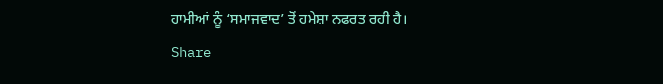ਹਾਮੀਆਂ ਨੂੰ ‘ਸਮਾਜਵਾਦ’ ਤੋਂ ਹਮੇਸ਼ਾ ਨਫਰਤ ਰਹੀ ਹੈ।
Share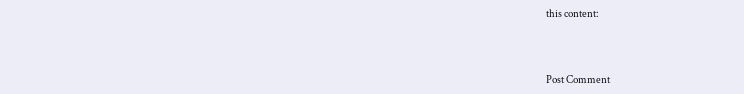this content:



Post Comment